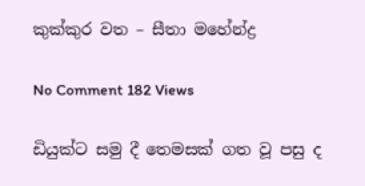කුක්කුර වත – සීතා මහේන්ද්‍ර

No Comment 182 Views

ඩියුක්ට සමු දී තෙමසක් ගත වූ පසු ද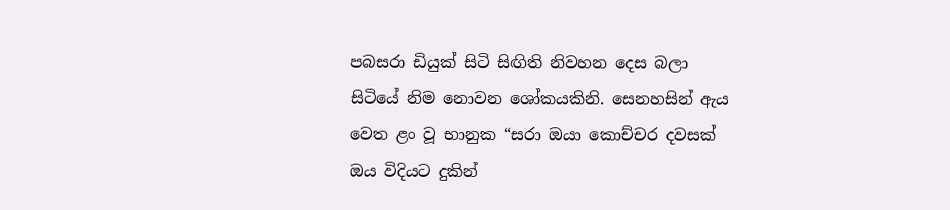පබසරා ඩියුක් සිටි සිඟිති නිවහන දෙස බලා සිටියේ නිම නොවන ශෝකයකිනි. සෙනහසින් ඇය වෙත ළං වූ භානුක “සරා ඔයා කොච්චර දවසක් ඔය විදියට දුකින්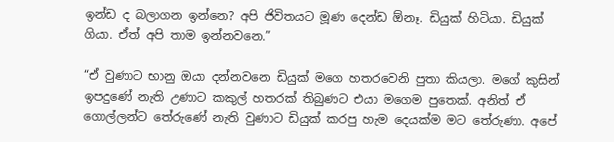ඉන්ඩ ද බලාගන ඉන්නෙ? අපි ජිවිතයට මූණ දෙන්ඩ ඕනෑ. ඩියුක් හිටියා. ඩියුක් ගියා. ඒත් අපි තාම ඉන්නවනෙ.”

“ඒ වුණාට භානු ඔයා දන්නවනෙ ඩියුක් මගෙ හතරවෙනි පුතා කියලා. මගේ කුසින් ඉපදුණේ නැති උණාට කකුල් හතරක් තිබුණට එයා මගෙම පුතෙක්. අනිත් ඒ ගොල්ලන්ට තේරුණේ නැති වුණාට ඩියුක් කරපු හැම දෙයක්ම මට තේරුණා. අපේ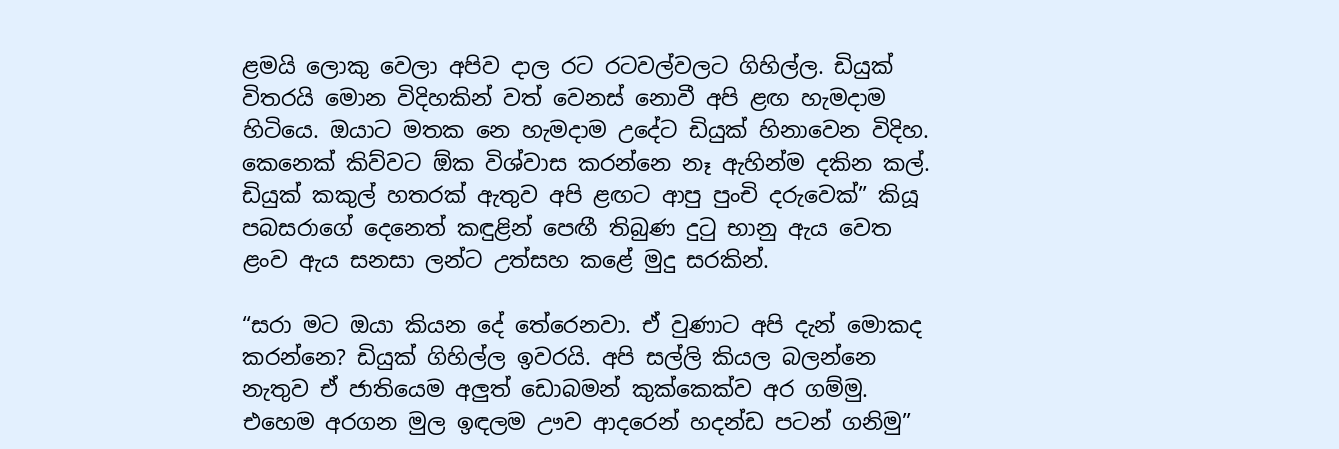ළමයි ලොකු වෙලා අපිව දාල රට රටවල්වලට ගිහිල්ල. ඩියුක් විතරයි මොන විදිහකින් වත් වෙනස් නොවී අපි ළඟ හැමදාම හිටියෙ. ඔයාට මතක නෙ හැමදාම උදේට ඩියුක් හිනාවෙන විදිහ. කෙනෙක් කිව්වට ඕක විශ්වාස කරන්නෙ නෑ ඇහින්ම දකින කල්. ඩියුක් කකුල් හතරක් ඇතුව අපි ළඟට ආපු පුංචි දරුවෙක්” කියූ පබසරාගේ දෙනෙත් කඳුළින් පෙඟී තිබුණ දුටු භානු ඇය වෙත ළංව ඇය සනසා ලන්ට උත්සහ කළේ මුදු සරකින්.

“සරා මට ඔයා කියන දේ තේරෙනවා. ඒ වුණාට අපි දැන් මොකද කරන්නෙ? ඩියුක් ගිහිල්ල ඉවරයි. අපි සල්ලි කියල බලන්නෙ නැතුව ඒ ජාතියෙම අලුත් ඩොබමන් කුක්කෙක්ව අර ගම්මු. එහෙම අරගන මුල ඉඳලම ඌව ආදරෙන් හදන්ඩ පටන් ගනිමු”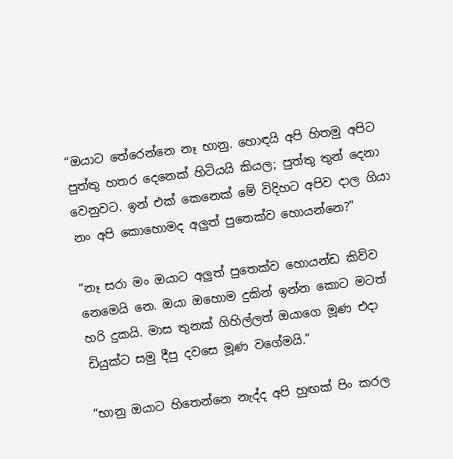“ඔයාට තේරෙන්නෙ නෑ භානු. හොඳයි අපි හිතමු අපිට පුත්තු හතර දෙනෙක් හිටියයි කියල; පුත්තු තුන් දෙනා වෙනුවට. ඉන් එක් කෙනෙක් මේ විදිහට අපිව දාල ගියා නං අපි කොහොමද අලුත් පුතෙක්ව හොයන්නෙ?”

“නෑ සරා මං ඔයාට අලුත් පුතෙක්ව හොයන්ඩ කිව්ව නෙමෙයි නෙ. ඔයා ඔහොම දුකින් ඉන්න කොට මටත් හරි දුකයි. මාස තුනක් ගිහිල්ලත් ඔයාගෙ මූණ එදා ඩියුක්ට සමු දීපු දවසෙ මූණ වගේමයි.”

“භානු ඔයාට හිතෙන්නෙ නැද්ද අපි හුඟක් පිං කරල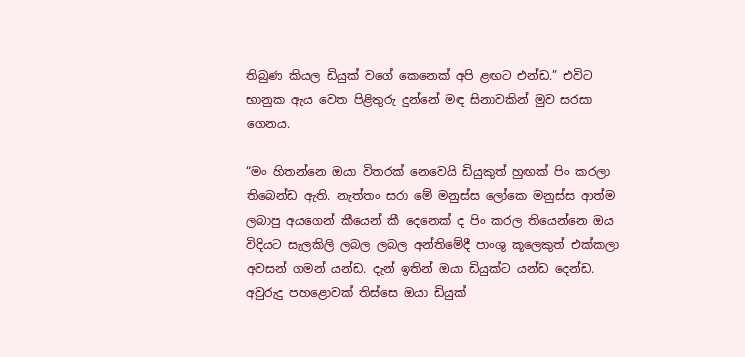තිබුණ කියල ඩියුක් වගේ කෙනෙක් අපි ළඟට එන්ඩ.” එවිට භානුක ඇය වෙත පිළිතුරු දුන්නේ මඳ සිනාවකින් මුව සරසා ගෙනය.

“මං හිතන්නෙ ඔයා විතරක් නෙවෙයි ඩියුකුත් හුඟක් පිං කරලා තිබෙන්ඩ ඇති. නැත්තං සරා මේ මනුස්ස ලෝකෙ මනුස්ස ආත්ම ලබාපු අයගෙන් කීයෙන් කී දෙනෙක් ද පිං කරල තියෙන්නෙ ඔය විදියට සැලකිලි ලබල ලබල අන්තිමේදී පාංශු කූලෙකුත් එක්කලා අවසන් ගමන් යන්ඩ. දැන් ඉතින් ඔයා ඩියුක්ට යන්ඩ දෙන්ඩ. අවුරුදු පහළොවක් තිස්සෙ ඔයා ඩියුක්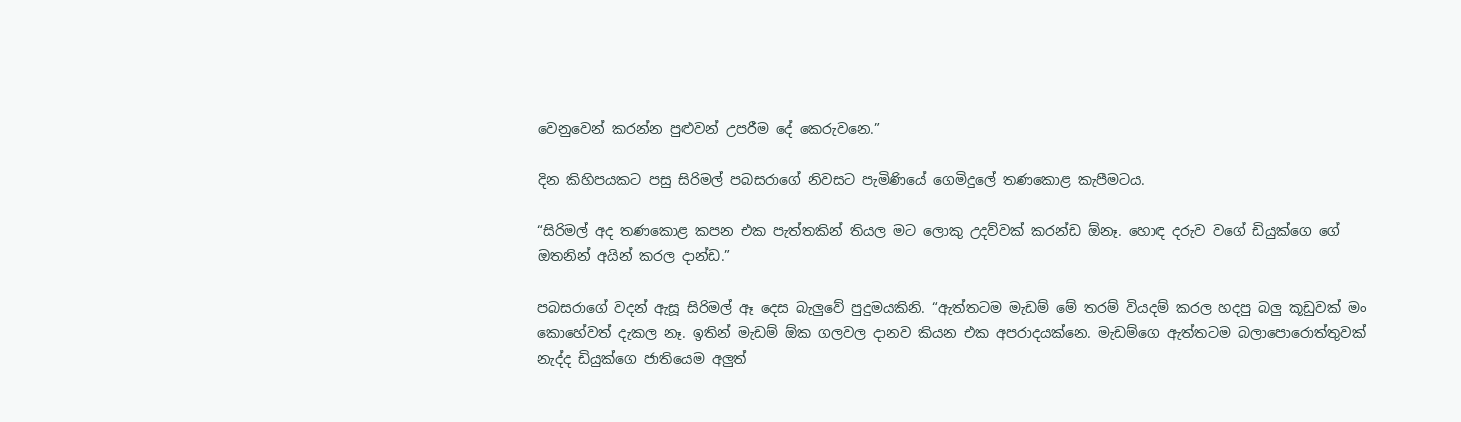වෙනුවෙන් කරන්න පුළුවන් උපරීම දේ කෙරුවනෙ.”

දින කිහිපයකට පසු සිරිමල් පබසරාගේ නිවසට පැමිණියේ ගෙමිදුලේ තණකොළ කැපීමටය.

“සිරිමල් අද තණකොළ කපන එක පැත්තකින් තියල මට ලොකු උදව්වක් කරන්ඩ ඕනෑ. හොඳ දරුව වගේ ඩියුක්ගෙ ගේ ඔතනින් අයින් කරල දාන්ඩ.”

පබසරාගේ වදන් ඇසූ සිරිමල් ඈ දෙස බැලුවේ පුදුමයකිනි. “ඇත්තටම මැඩම් මේ තරම් වියදම් කරල හදපු බලු කූඩුවක් මං කොහේවත් දැකල නෑ. ඉතින් මැඩම් ඕක ගලවල දානව කියන එක අපරාදයක්නෙ. මැඩම්ගෙ ඇත්තටම බලාපොරොත්තුවක් නැද්ද ඩියුක්ගෙ ජාතියෙම අලුත්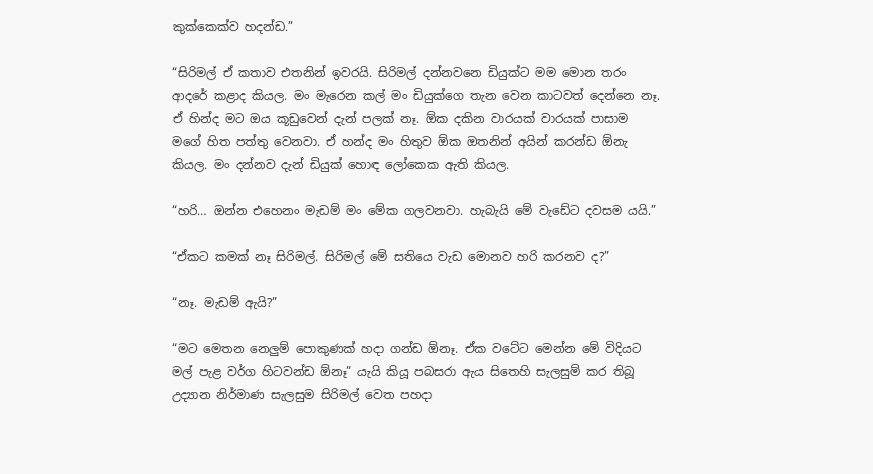කුක්කෙක්ව හදන්ඩ.”

“සිරිමල් ඒ කතාව එතනින් ඉවරයි. සිරිමල් දන්නවනෙ ඩියුක්ට මම මොන තරං ආදරේ කළාද කියල. මං මැරෙන කල් මං ඩියුක්ගෙ තැන වෙන කාටවත් දෙන්නෙ නෑ. ඒ හින්ද මට ඔය කූඩුවෙන් දැන් පලක් නෑ. ඕක දකින වාරයක් වාරයක් පාසාම මගේ හිත පත්තු වෙනවා. ඒ හන්ද මං හිතුව ඕක ඔතනින් අයින් කරන්ඩ ඕනැ කියල. මං දන්නව දැන් ඩියුක් හොඳ ලෝකෙක ඇති කියල.

“හරි… ඔන්න එහෙනං මැඩම් මං මේක ගලවනවා. හැබැයි මේ වැඩේට දවසම යයි.”

“ඒකට කමක් නෑ සිරිමල්. සිරිමල් මේ සතියෙ වැඩ මොනව හරි කරනව ද?”

“නෑ. මැඩම් ඇයි?”

“මට මෙතන නෙලුම් පොකුණක් හදා ගන්ඩ ඕනෑ. ඒක වටේට මෙන්න මේ විදියට මල් පැළ වර්ග හිටවන්ඩ ඕනෑ” යැයි කියූ පබසරා ඇය සිතෙහි සැලසුම් කර තිබූ උද්‍යාන නිර්මාණ සැලසුම සිරිමල් වෙත පහදා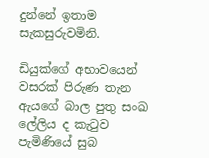දුන්නේ ඉතාම සැකසුරුවමිනි.

ඩියුක්ගේ අභාවයෙන් වසරක් පිරුණ තැන ඇයගේ බාල පුතු සංඛ ලේලිය ද කැටුව පැමිණියේ සුබ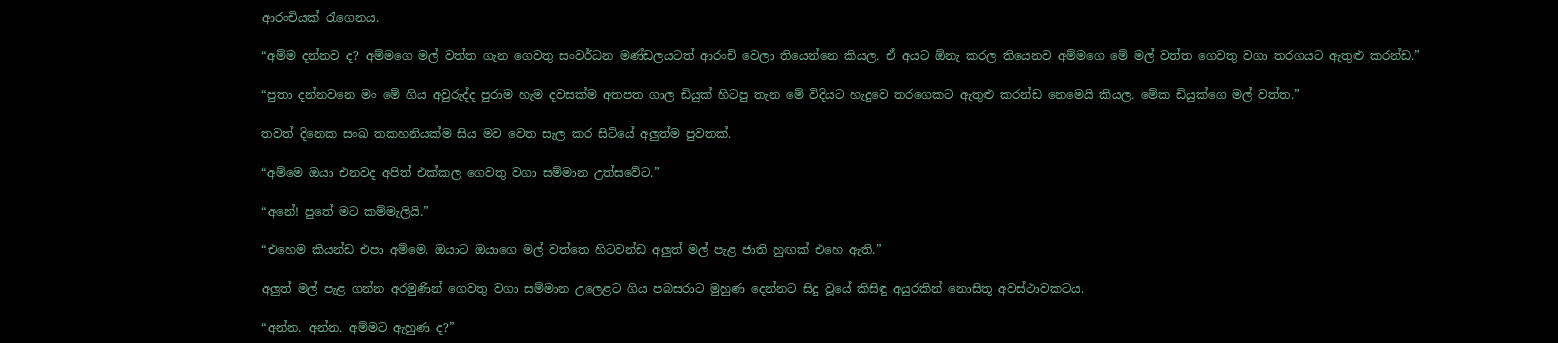ආරංචියක් රැගෙනය.

“අම්ම දන්නව ද? අම්මගෙ මල් වත්ත ගැන ගෙවතු සංවර්ධන මණ්ඩලයටත් ආරංචි වෙලා තියෙන්නෙ කියල. ඒ අයට ඕනැ කරල තියෙනව අම්මගෙ මේ මල් වත්ත ගෙවතු වගා තරගයට ඇතුළු කරන්ඩ.”

“පුතා දන්නවනෙ මං මේ ගිය අවුරුද්ද පුරාම හැම දවසක්ම අතපත ගාල ඩියුක් හිටපු තැන මේ විදියට හැදුවෙ තරගෙකට ඇතුළු කරන්ඩ නෙමෙයි කියල. මේක ඩියුක්ගෙ මල් වත්ත.”

තවත් දිනෙක සංඛ තකහනියක්ම සිය මව වෙත සැල කර සිටියේ අලුත්ම පුවතක්.

“අම්මෙ ඔයා එනවද අපිත් එක්කල ගෙවතු වගා සම්මාන උත්සවේට.”

“අනේ! පුතේ මට කම්මැලියි.”

“එහෙම කියන්ඩ එපා අම්මෙ. ඔයාට ඔයාගෙ මල් වත්තෙ හිටවන්ඩ අලුත් මල් පැළ ජාති හුඟක් එහෙ ඇති.”

අලුත් මල් පැළ ගන්න අරමුණින් ගෙවතු වගා සම්මාන උලෙළට ගිය පබසරාට මුහුණ දෙන්නට සිදු වූයේ කිසිඳු අයුරකින් නොසිතූ අවස්ථාවකටය.

“අන්න. අන්න. අම්මට ඇහුණ ද?”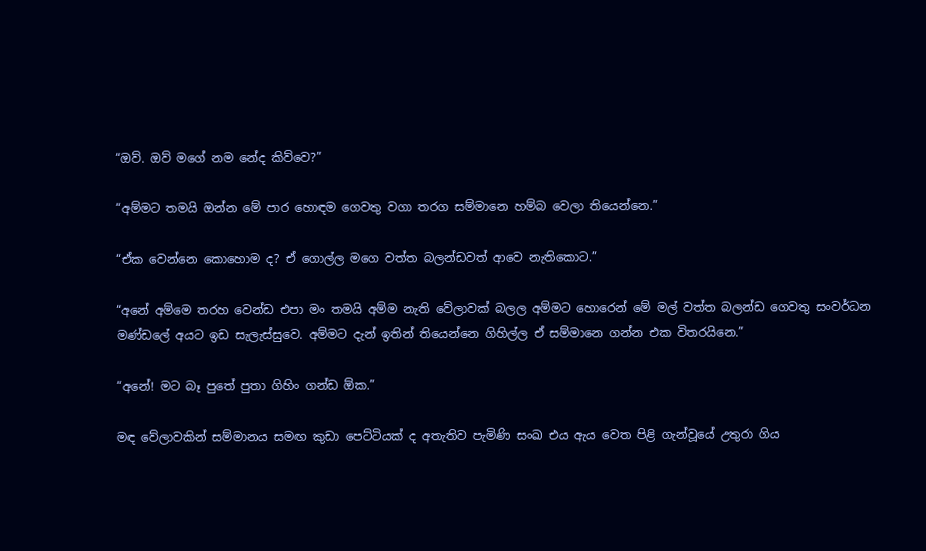“ඔව්. ඔව් මගේ නම නේද කිව්වෙ?”

“අම්මට තමයි ඔන්න මේ පාර හොඳම ගෙවතු වගා තරග සම්මානෙ හම්බ වෙලා තියෙන්නෙ.”

“ඒක වෙන්නෙ කොහොම ද? ඒ ගොල්ල මගෙ වත්ත බලන්ඩවත් ආවෙ නැතිකොට.”

“අනේ අම්මෙ තරහ වෙන්ඩ එපා මං තමයි අම්ම නැති වේලාවක් බලල අම්මට හොරෙන් මේ මල් වත්ත බලන්ඩ ගෙවතු සංවර්ධන මණ්ඩලේ අයට ඉඩ සැලැස්සුවෙ. අම්මට දැන් ඉතින් තියෙන්නෙ ගිහිල්ල ඒ සම්මානෙ ගන්න එක විතරයිනෙ.”

“අනේ! මට බෑ පුතේ පුතා ගිහිං ගන්ඩ ඕක.”

මඳ වේලාවකින් සම්මානය සමඟ කුඩා පෙට්ටියක් ද අතැතිව පැමිණි සංඛ එය ඇය වෙත පිළි ගැන්වූයේ උතුරා ගිය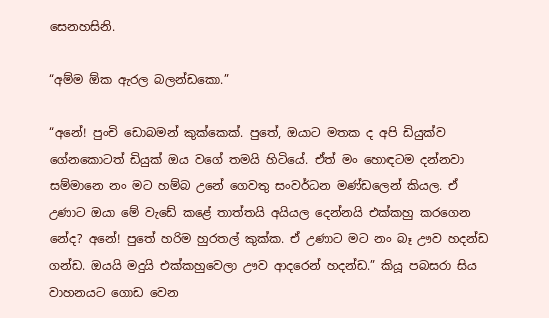සෙනහසිනි.

“අම්ම ඕක ඇරල බලන්ඩකො.”

“අනේ! පුංචි ඩොබමන් කුක්කෙක්. පුතේ, ඔයාට මතක ද අපි ඩියුක්ව ගේනකොටත් ඩියුක් ඔය වගේ තමයි හිටියේ. ඒත් මං හොඳටම දන්නවා සම්මානෙ නං මට හම්බ උනේ ගෙවතු සංවර්ධන මණ්ඩලෙන් කියල. ඒ උණාට ඔයා මේ වැඩේ කළේ තාත්තයි අයියල දෙන්නයි එක්කහු කරගෙන නේද? අනේ! පුතේ හරිම හුරතල් කුක්ක. ඒ උණාට මට නං බෑ ඌව හදන්ඩ ගන්ඩ. ඔයයි මදුයි එක්කහුවෙලා ඌව ආදරෙන් හදන්ඩ.” කියූ පබසරා සිය වාහනයට ගොඩ වෙන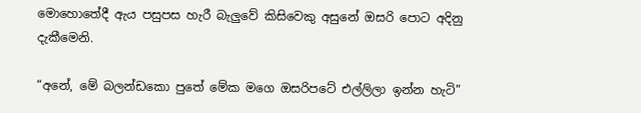මොහොතේදී ඇය පසුපස හැරී බැලුවේ කිසිවෙකු අසුනේ ඔසරි පොට අදිනු දැකීමෙනි.

“අනේ, මේ බලන්ඩකො පුතේ මේක මගෙ ඔසරිපටේ එල්ලිලා ඉන්න හැටි”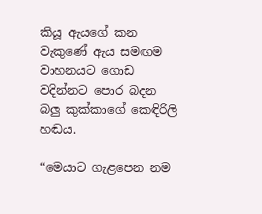කියූ ඇයගේ කන වැකුණේ ඇය සමඟම වාහනයට ගොඩ වදින්නට පොර බදන බලු කුක්කාගේ කෙඳිරිලි හඬය.

“මෙයාට ගැළපෙන නම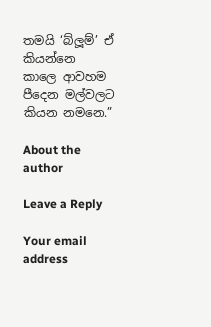තමයි ‘බ්ලූම්’ ඒ කියන්නෙ කාලෙ ආවහම පීදෙන මල්වලට කියන නමනෙ.”

About the author

Leave a Reply

Your email address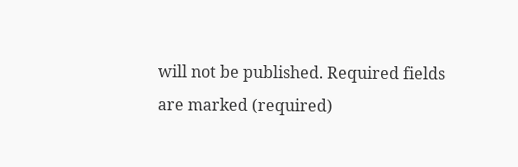will not be published. Required fields are marked (required)